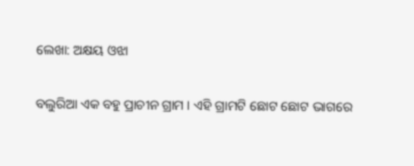ଲେଖା: ଅକ୍ଷୟ ଓଝା

ବଲୁରିଆ ଏକ ବହୁ ପ୍ରାଚୀନ ଗ୍ରାମ । ଏହି ଗ୍ରାମଟି ଛୋଟ ଛୋଟ ଭାଗରେ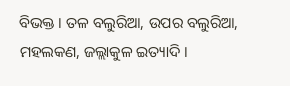ବିଭକ୍ତ । ତଳ ବଲୁରିଆ, ଉପର ବଲୁରିଆ, ମହଲକଣ, ଜଲ୍ଲାକୁଳ ଇତ୍ୟାଦି ।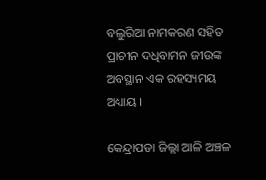ବଲୁରିଆ ନାମକରଣ ସହିତ ପ୍ରାଚୀନ ଦଧିବାମନ ଜୀଉଙ୍କ ଅବସ୍ଥାନ ଏକ ରହସ୍ୟମୟ ଅଧ୍ୟାୟ ।

କେନ୍ଦ୍ରାପଡା ଜିଲ୍ଲା ଆଳି ଅଞ୍ଚଳ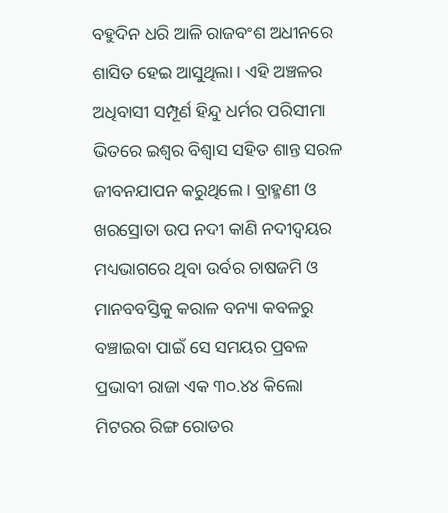ବହୁଦିନ ଧରି ଆଳି ରାଜବଂଶ ଅଧୀନରେ ଶାସିତ ହେଇ ଆସୁଥିଲା । ଏହି ଅଞ୍ଚଳର ଅଧିବାସୀ ସମ୍ପୂର୍ଣ ହିନ୍ଦୁ ଧର୍ମର ପରିସୀମା ଭିତରେ ଇଶ୍ଵର ବିଶ୍ୱାସ ସହିତ ଶାନ୍ତ ସରଳ ଜୀବନଯାପନ କରୁଥିଲେ । ବ୍ରାହ୍ମଣୀ ଓ ଖରସ୍ରୋତା ଉପ ନଦୀ କାଣି ନଦୀଦ୍ବୟର ମଧ୍ୟଭାଗରେ ଥିବା ଉର୍ବର ଚାଷଜମି ଓ ମାନବବସ୍ତିକୁ କରାଳ ବନ୍ୟା କବଳରୁ ବଞ୍ଚାଇବା ପାଇଁ ସେ ସମୟର ପ୍ରବଳ ପ୍ରଭାବୀ ରାଜା ଏକ ୩୦.୪୪ କିଲୋ ମିଟରର ରିଙ୍ଗ ରୋଡର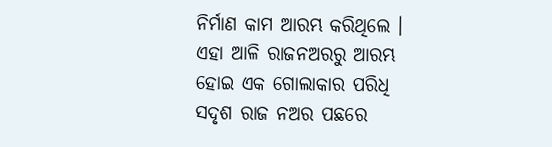ନିର୍ମାଣ କାମ ଆରମ୍ଭ କରିଥିଲେ । ଏହା ଆଳି ରାଜନଅରରୁ ଆରମ୍ଭ ହୋଇ ଏକ ଗୋଲାକାର ପରିଧି ସଦୃଶ ରାଜ ନଅର ପଛରେ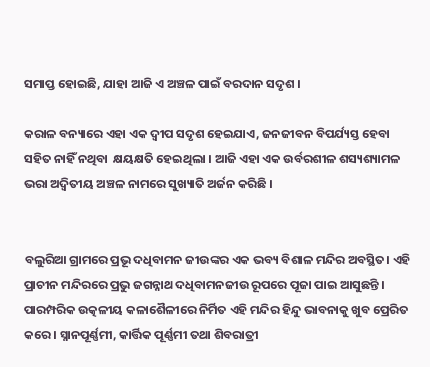ସମାପ୍ତ ହୋଇଛି, ଯାହା ଆଜି ଏ ଅଞ୍ଚଳ ପାଇଁ ବରଦାନ ସଦୃଶ ।

କରାଳ ବନ୍ୟାରେ ଏହା ଏକ ଦ୍ଵୀପ ସଦୃଶ ହେଇଯାଏ, ଜନଜୀବନ ବିପର୍ଯ୍ୟସ୍ତ ହେବା ସହିତ ନାହିଁ ନଥିବା  କ୍ଷୟକ୍ଷତି ହେଇଥିଲା । ଆଜି ଏହା ଏକ ଉର୍ବରଶୀଳ ଶସ୍ୟଶ୍ୟାମଳ ଭରା ଅଦ୍ୱିତୀୟ ଅଞ୍ଚଳ ନାମରେ ସୁଖ୍ୟାତି ଅର୍ଜନ କରିଛି ।


ବଲୁରିଆ ଗ୍ରାମରେ ପ୍ରଭୂ ଦଧିବାମନ ଜୀଉଙ୍କର ଏକ ଭବ୍ୟ ବିଶାଳ ମନ୍ଦିର ଅବସ୍ଥିତ। ଏହି ପ୍ରାଚୀନ ମନ୍ଦିରରେ ପ୍ରଭୁ ଜଗନ୍ନାଥ ଦଧିବାମନଜୀଉ ରୂପରେ ପୂଜା ପାଇ ଆସୁଛନ୍ତି । ପାରମ୍ପରିକ ଉତ୍କଳୀୟ କଳାଶୈଳୀରେ ନିର୍ମିତ ଏହି ମନ୍ଦିର ହିନ୍ଦୁ ଭାବନାକୁ ଖୁବ ପ୍ରେରିତ କରେ । ସ୍ନାନପୂର୍ଣ୍ଣମୀ, କାର୍ତ୍ତିକ ପୂର୍ଣ୍ଣମୀ ତଥା ଶିବରାତ୍ରୀ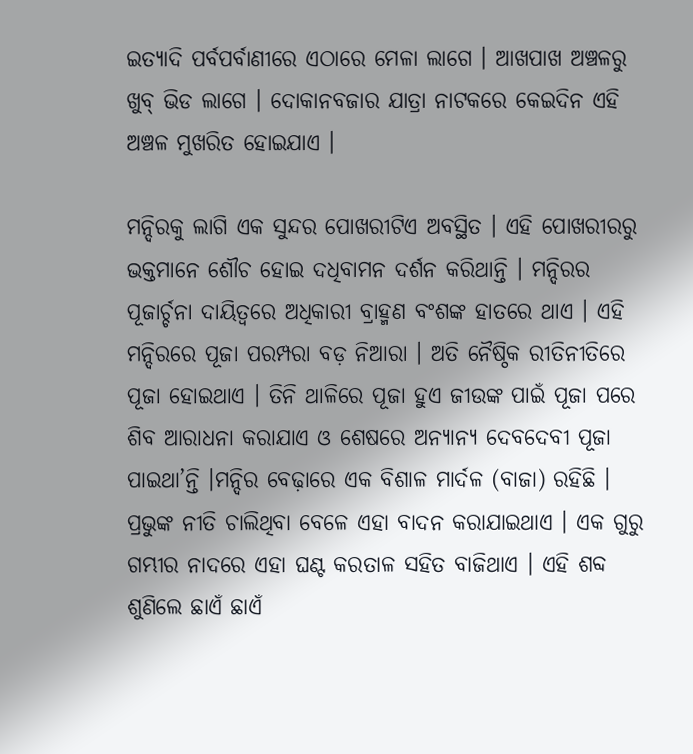ଇତ୍ୟାଦି ପର୍ବପର୍ବାଣୀରେ ଏଠାରେ ମେଳା ଲାଗେ । ଆଖପାଖ ଅଞ୍ଚଳରୁ ଖୁବ୍ ଭିଡ ଲାଗେ । ଦୋକାନବଜାର ଯାତ୍ରା ନାଟକରେ କେଇଦିନ ଏହି ଅଞ୍ଚଳ ମୁଖରିତ ହୋଇଯାଏ ।

ମନ୍ଦିରକୁ ଲାଗି ଏକ ସୁନ୍ଦର ପୋଖରୀଟିଏ ଅବସ୍ଥିତ । ଏହି ପୋଖରୀରରୁ ଭକ୍ତମାନେ ଶୌଚ ହୋଇ ଦଧିବାମନ ଦର୍ଶନ କରିଥାନ୍ତି । ମନ୍ଦିରର ପୂଜାର୍ଚ୍ଚନା ଦାୟିତ୍ୱରେ ଅଧିକାରୀ ବ୍ରାହ୍ମଣ ବଂଶଙ୍କ ହାତରେ ଥାଏ । ଏହି ମନ୍ଦିରରେ ପୂଜା ପରମ୍ପରା ବଡ଼ ନିଆରା । ଅତି ନୈଷ୍ଠିକ ରୀତିନୀତିରେ ପୂଜା ହୋଇଥାଏ । ତିନି ଥାଳିରେ ପୂଜା ହୁଏ ଜୀଉଙ୍କ ପାଇଁ ପୂଜା ପରେ ଶିବ ଆରାଧନା କରାଯାଏ ଓ ଶେଷରେ ଅନ୍ୟାନ୍ୟ ଦେବଦେବୀ ପୂଜା ପାଇଥା’ନ୍ତି ।ମନ୍ଦିର ବେଢ଼ାରେ ଏକ ବିଶାଳ ମାର୍ଦଳ (ବାଜା) ରହିଛି । ପ୍ରଭୁଙ୍କ ନୀତି ଚାଲିଥିବା ବେଳେ ଏହା ବାଦନ କରାଯାଇଥାଏ । ଏକ ଗୁରୁ ଗମ୍ଭୀର ନାଦରେ ଏହା ଘଣ୍ଟ କରତାଳ ସହିତ ବାଜିଥାଏ । ଏହି ଶବ୍ଦ ଶୁଣିଲେ ଛାଏଁ ଛାଏଁ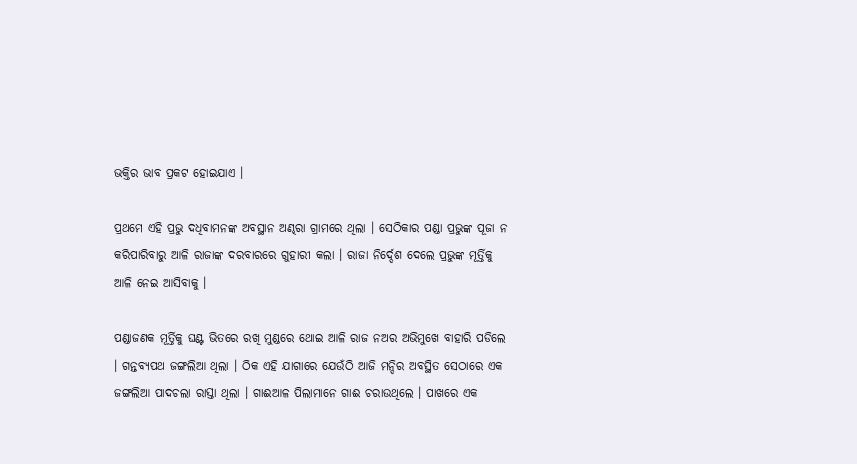ଭକ୍ତିର ଭାବ ପ୍ରକଟ ହୋଇଯାଏ ।

ପ୍ରଥମେ ଏହି ପ୍ରଭୁ ଦଧିବାମନଙ୍କ ଅବସ୍ଥାନ ଅଣ୍ଢରା ଗ୍ରାମରେ ଥିଲା । ସେଠିକାର ପଣ୍ଡା ପ୍ରଭୁଙ୍କ ପୂଜା ନ କରିପାରିବାରୁ ଆଳି ରାଜାଙ୍କ ଦରବାରରେ ଗୁହାରୀ କଲା । ରାଜା ନିର୍ଦ୍ଦେଶ ଦେଲେ ପ୍ରଭୁଙ୍କ ମୂର୍ତ୍ତିକୁ ଆଳି ନେଇ ଆସିବାକୁ ।

ପଣ୍ଡାଜଣକ ମୂର୍ତ୍ତିକୁ ଘଣ୍ଟ ଭିତରେ ରଖି ମୁଣ୍ଡରେ ଥୋଇ ଆଳି ରାଜ ନଅର ଅଭିମୁଖେ ବାହାରି ପଡିଲେ । ଗନ୍ତବ୍ୟପଥ ଜଙ୍ଗଲିଆ ଥିଲା । ଠିକ ଏହି ଯାଗାରେ ଯେଉଁଠି ଆଜି ମନ୍ଦିର ଅବସ୍ଥିତ ସେଠାରେ ଏକ ଜଙ୍ଗଲିଆ ପାଦଚଲା ରାସ୍ତା ଥିଲା । ଗାଈଆଳ ପିଲାମାନେ ଗାଈ ଚରାଉଥିଲେ । ପାଖରେ ଏକ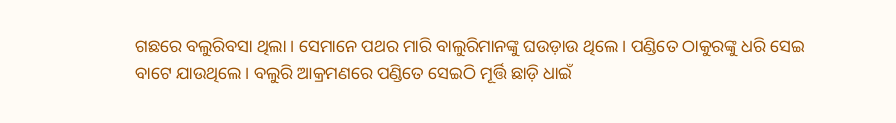ଗଛରେ ବଲୁରିବସା ଥିଲା । ସେମାନେ ପଥର ମାରି ବାଲୁରିମାନଙ୍କୁ ଘଉଡ଼ାଉ ଥିଲେ । ପଣ୍ଡିତେ ଠାକୁରଙ୍କୁ ଧରି ସେଇ ବାଟେ ଯାଉଥିଲେ । ବଲୁରି ଆକ୍ରମଣରେ ପଣ୍ଡିତେ ସେଇଠି ମୂର୍ତ୍ତି ଛାଡ଼ି ଧାଇଁ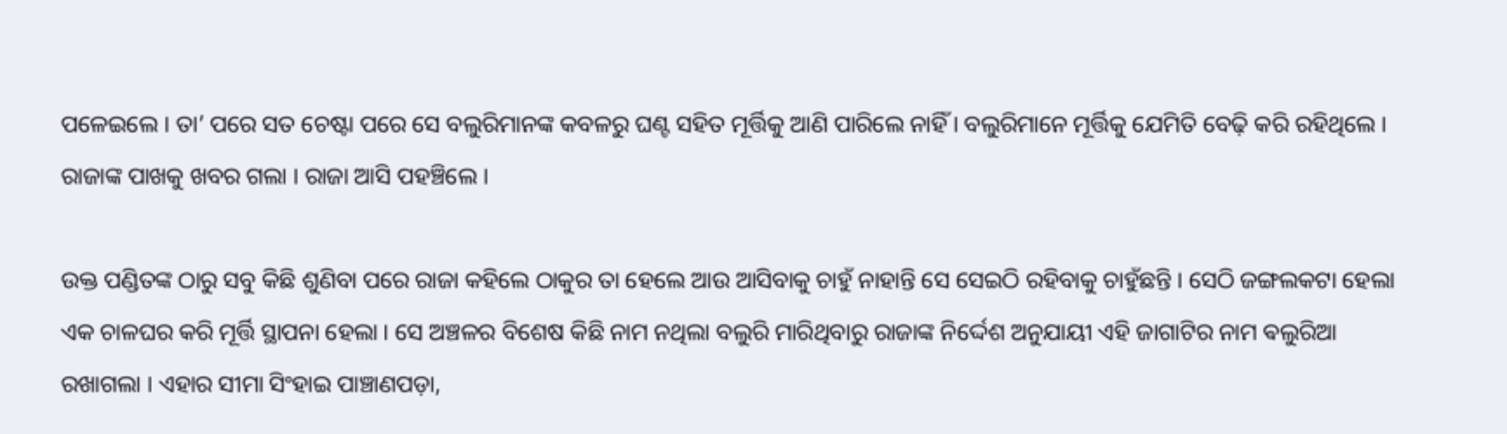ପଳେଇଲେ । ତା’ ପରେ ସତ ଚେଷ୍ଟା ପରେ ସେ ବଲୁରିମାନଙ୍କ କବଳରୁ ଘଣ୍ଟ ସହିତ ମୂର୍ତ୍ତିକୁ ଆଣି ପାରିଲେ ନାହିଁ । ବଲୁରିମାନେ ମୂର୍ତ୍ତିକୁ ଯେମିତି ବେଢ଼ି କରି ରହିଥିଲେ । ରାଜାଙ୍କ ପାଖକୁ ଖବର ଗଲା । ରାଜା ଆସି ପହଞ୍ଚିଲେ ।

ଉକ୍ତ ପଣ୍ଡିତଙ୍କ ଠାରୁ ସବୁ କିଛି ଶୁଣିବା ପରେ ରାଜା କହିଲେ ଠାକୁର ତା ହେଲେ ଆଉ ଆସିବାକୁ ଚାହୁଁ ନାହାନ୍ତି ସେ ସେଇଠି ରହିବାକୁ ଚାହୁଁଛନ୍ତି । ସେଠି ଜଙ୍ଗଲକଟା ହେଲା ଏକ ଚାଳଘର କରି ମୂର୍ତ୍ତି ସ୍ଥାପନା ହେଲା । ସେ ଅଞ୍ଚଳର ବିଶେଷ କିଛି ନାମ ନଥିଲା ବଲୁରି ମାରିଥିବାରୁ ରାଜାଙ୍କ ନିର୍ଦ୍ଦେଶ ଅନୁଯାୟୀ ଏହି ଜାଗାଟିର ନାମ ଵଲୁରିଆ ରଖାଗଲା । ଏହାର ସୀମା ସିଂହାଇ ପାଞ୍ଚାଣପଡ଼ା,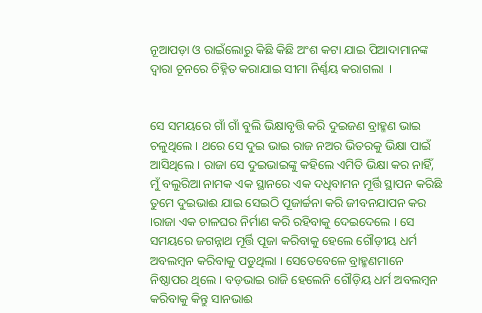ନୂଆପଡ଼ା ଓ ରାଇଁଲୋରୁ କିଛି କିଛି ଅଂଶ କଟା ଯାଇ ପିଆଦାମାନଙ୍କ ଦ୍ଵାରା ଚୂନରେ ଚିହ୍ନିତ କରାଯାଇ ସୀମା ନିର୍ଣ୍ଣୟ କରାଗଲା  ।


ସେ ସମୟରେ ଗାଁ ଗାଁ ବୁଲି ଭିକ୍ଷାବୃତ୍ତି କରି ଦୁଇଜଣ ବ୍ରାହ୍ମଣ ଭାଇ ଚଳୁଥିଲେ । ଥରେ ସେ ଦୁଇ ଭାଇ ରାଜ ନଅର ଭିତରକୁ ଭିକ୍ଷା ପାଇଁ ଆସିଥିଲେ । ରାଜା ସେ ଦୁଇଭାଇଙ୍କୁ କହିଲେ ଏମିତି ଭିକ୍ଷା କର ନାହିଁ, ମୁଁ ବଲୁରିଆ ନାମକ ଏକ ସ୍ଥାନରେ ଏକ ଦଧିବାମନ ମୂର୍ତ୍ତି ସ୍ଥାପନ କରିଛି ତୁମେ ଦୁଇଭାଈ ଯାଇ ସେଇଠି ପୂଜାର୍ଚ୍ଚନା କରି ଜୀବନଯାପନ କର ।ରାଜା ଏକ ଚାଳଘର ନିର୍ମାଣ କରି ରହିବାକୁ ଦେଇଦେଲେ । ସେ ସମୟରେ ଜଗନ୍ନାଥ ମୂର୍ତ୍ତି ପୂଜା କରିବାକୁ ହେଲେ ଗୌଡ଼ୀୟ ଧର୍ମ ଅବଲମ୍ବନ କରିବାକୁ ପଡୁଥିଲା । ସେତେବେଳେ ବ୍ରାହ୍ମଣମାନେ ନିଷ୍ଠାପର ଥିଲେ । ବଡ଼ଭାଇ ରାଜି ହେଲେନି ଗୌଡ଼ିୟ ଧର୍ମ ଅବଲମ୍ବନ କରିବାକୁ କିନ୍ତୁ ସାନଭାଈ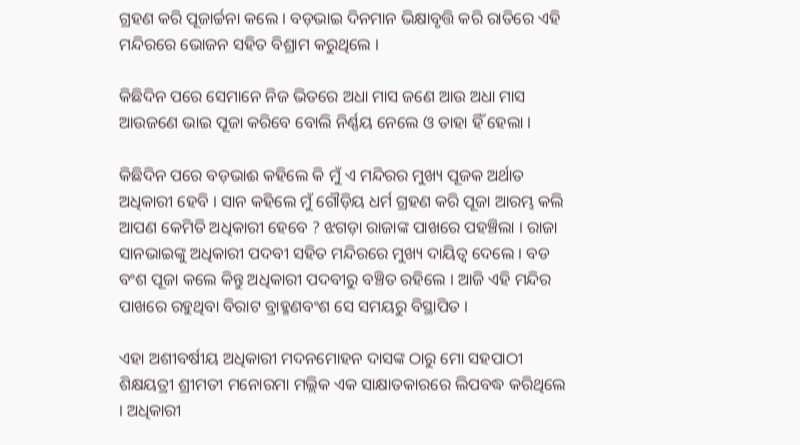ଗ୍ରହଣ କରି ପୂଜାର୍ଚ୍ଚନା କଲେ । ବଡ଼ଭାଇ ଦିନମାନ ଭିକ୍ଷାବୃତ୍ତି କରି ରାତିରେ ଏହି ମନ୍ଦିରରେ ଭୋଜନ ସହିତ ବିଶ୍ରାମ କରୁଥିଲେ ।

କିଛିଦିନ ପରେ ସେମାନେ ନିଜ ଭିତରେ ଅଧା ମାସ ଜଣେ ଆଉ ଅଧା ମାସ ଆଉଜଣେ ଭାଇ ପୂଜା କରିବେ ବୋଲି ନିର୍ଣ୍ଣୟ ନେଲେ ଓ ତାହା ହିଁ ହେଲା ।

କିଛିଦିନ ପରେ ବଡ଼ଭାଈ କହିଲେ କି ମୁଁ ଏ ମନ୍ଦିରର ମୁଖ୍ୟ ପୂଜକ ଅର୍ଥାତ ଅଧିକାରୀ ହେବି । ସାନ କହିଲେ ମୁଁ ଗୌଡ଼ିୟ ଧର୍ମ ଗ୍ରହଣ କରି ପୂଜା ଆରମ୍ଭ କଲି ଆପଣ କେମିତି ଅଧିକାରୀ ହେବେ ? ଝଗଡ଼ା ରାଜାଙ୍କ ପାଖରେ ପହଞ୍ଚିଲା । ରାଜା ସାନଭାଇଙ୍କୁ ଅଧିକାରୀ ପଦବୀ ସହିତ ମନ୍ଦିରରେ ମୁଖ୍ୟ ଦାୟିତ୍ୱ ଦେଲେ । ବଡ ବଂଶ ପୂଜା କଲେ କିନ୍ତୁ ଅଧିକାରୀ ପଦବୀରୁ ବଞ୍ଚିତ ରହିଲେ । ଆଜି ଏହି ମନ୍ଦିର ପାଖରେ ରହୁଥିବା ବିରାଟ ବ୍ରାହ୍ମଣବଂଶ ସେ ସମୟରୁ ବିସ୍ଥାପିତ ।

ଏହା ଅଶୀବର୍ଷୀୟ ଅଧିକାରୀ ମଦନମୋହନ ଦାସଙ୍କ ଠାରୁ ମୋ ସହପାଠୀ ଶିକ୍ଷୟତ୍ରୀ ଶ୍ରୀମତୀ ମନୋରମା ମଲ୍ଲିକ ଏକ ସାକ୍ଷାତକାରରେ ଲିପବଦ୍ଧ କରିଥିଲେ । ଅଧିକାରୀ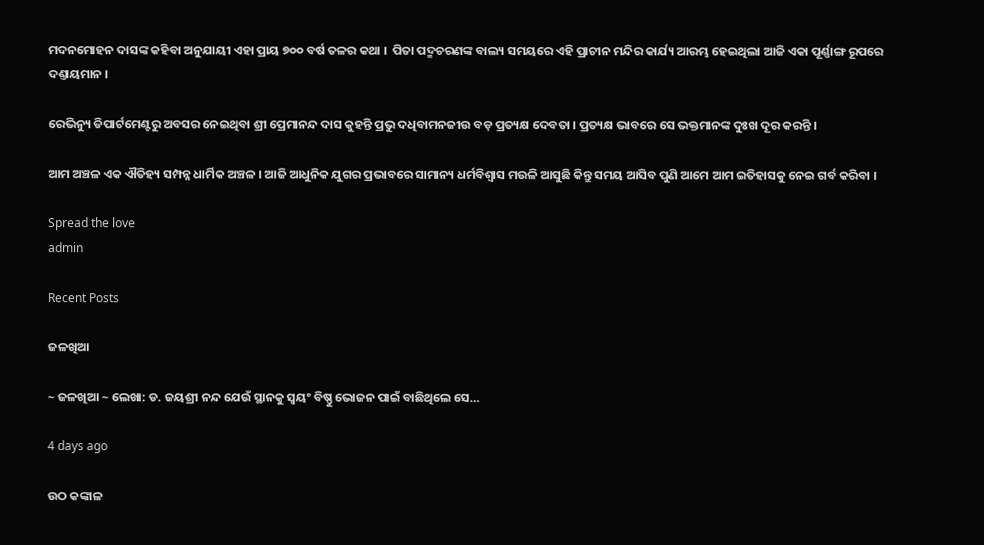ମଦନମୋହନ ଦାସଙ୍କ କହିବା ଅନୁଯାୟୀ ଏହା ପ୍ରାୟ ୭୦୦ ବର୍ଷ ତଳର କଥା ।  ପିତା ପଦ୍ମଚରଣଙ୍କ ବାଲ୍ୟ ସମୟରେ ଏହି ପ୍ରାଚୀନ ମନ୍ଦିର କାର୍ଯ୍ୟ ଆରମ୍ଭ ହେଇଥିଲା ଆଜି ଏକା ପୂର୍ଣ୍ଣାଙ୍ଗ ରୂପରେ ଦଣ୍ତାୟମାନ ।

ରେଭିନ୍ୟୁ ଡିପାର୍ଟମେଣ୍ଟରୁ ଅବସର ନେଇଥିବା ଶ୍ରୀ ପ୍ରେମାନନ୍ଦ ଦାସ କୁହନ୍ତି ପ୍ରଭୁ ଦଧିବାମନଜୀଉ ବଡ଼ ପ୍ରତ୍ୟକ୍ଷ ଦେବତା । ପ୍ରତ୍ୟକ୍ଷ ଭାବରେ ସେ ଭକ୍ତମାନଙ୍କ ଦୁଃଖ ଦୂର କରନ୍ତି ।

ଆମ ଅଞ୍ଚଳ ଏକ ଐତିହ୍ୟ ସମ୍ପନ୍ନ ଧାର୍ମିକ ଅଞ୍ଚଳ । ଆଜି ଆଧୁନିକ ଯୁଗର ପ୍ରଭାବରେ ସାମାନ୍ୟ ଧର୍ମବିଶ୍ୱାସ ମଉଳି ଆସୁଛି କିନ୍ତୁ ସମୟ ଆସିବ ପୁଣି ଆମେ ଆମ ଇତିହାସକୁ ନେଇ ଗର୍ବ କରିବା ।

Spread the love
admin

Recent Posts

ଜଳଖିଆ

~ ଜଳଖିଆ ~ ଲେଖା: ଡ. ଜୟଶ୍ରୀ ନନ୍ଦ ଯେଉଁ ସ୍ଥାନକୁ ସ୍ବୟଂ ବିଷ୍ଣୁ ଭୋଜନ ପାଇଁ ବାଛିଥିଲେ ସେ…

4 days ago

ଉଠ କଙ୍କାଳ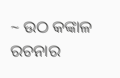~ ଉଠ କଙ୍କାଳ ରଚନାର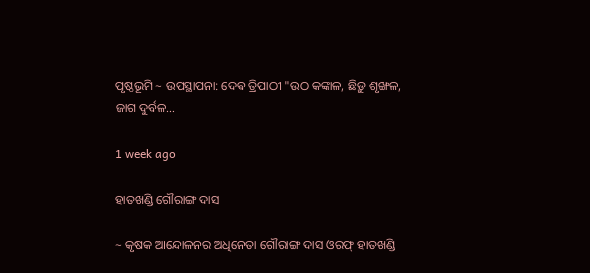ପୃଷ୍ଠଭୂମି ~ ଉପସ୍ଥାପନା: ଦେଵ ତ୍ରିପାଠୀ "ଉଠ କଙ୍କାଳ, ଛିଡ଼ୁ ଶୃଙ୍ଖଳ, ଜାଗ ଦୁର୍ବଳ…

1 week ago

ହାତଖଣ୍ଡି ଗୌରାଙ୍ଗ ଦାସ

~ କୃଷକ ଆନ୍ଦୋଳନର ଅଧିନେତା ଗୌରାଙ୍ଗ ଦାସ ଓରଫ୍ ହାତଖଣ୍ଡି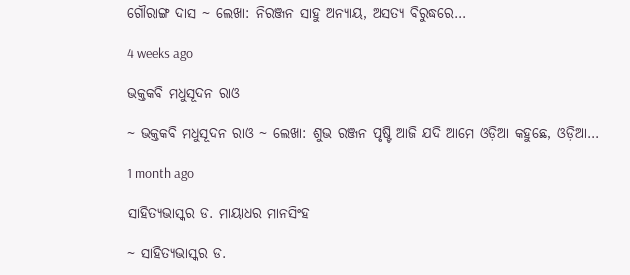ଗୌରାଙ୍ଗ ଦାସ ~ ଲେଖା: ନିରଞ୍ଜନ ସାହୁ ଅନ୍ୟାୟ, ଅସତ୍ୟ ବିରୁଦ୍ଧରେ…

4 weeks ago

ଭକ୍ତକବି ମଧୁସୂଦନ ରାଓ

~ ଭକ୍ତକବି ମଧୁସୂଦନ ରାଓ ~ ଲେଖା: ଶୁଭ ରଞ୍ଜନ ପୃଷ୍ଟି ଆଜି ଯଦି ଆମେ ଓଡ଼ିଆ କହୁଛେ, ଓଡ଼ିଆ…

1 month ago

ସାହିତ୍ୟଭାସ୍କର ଡ. ମାୟାଧର ମାନସିଂହ

~ ସାହିତ୍ୟଭାସ୍କର ଡ.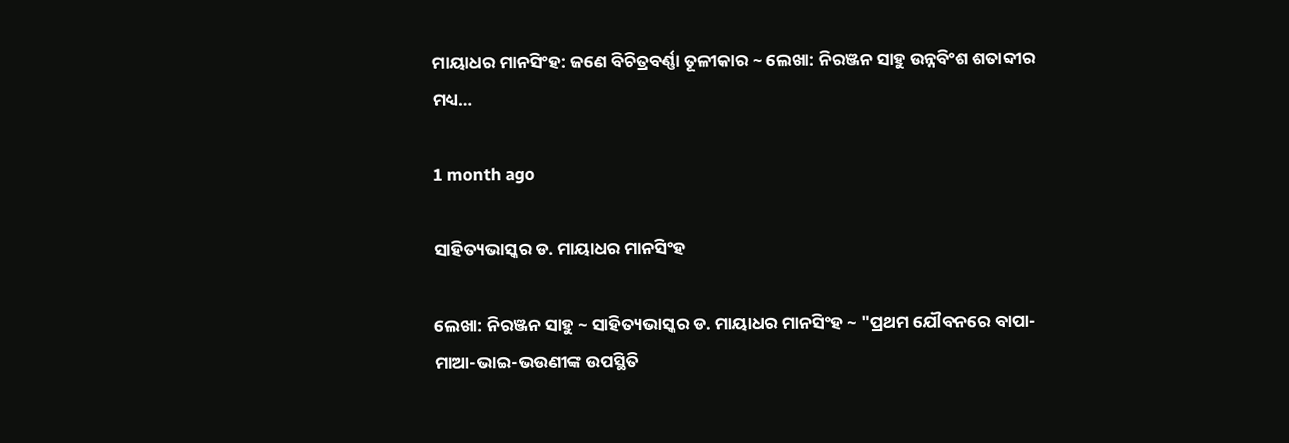ମାୟାଧର ମାନସିଂହ: ଜଣେ ବିଚିତ୍ରବର୍ଣ୍ଣା ତୂଳୀକାର ~ ଲେଖା: ନିରଞ୍ଜନ ସାହୁ ଉନ୍ନବିଂଶ ଶତାବ୍ଦୀର ମଧ୍ୟ…

1 month ago

ସାହିତ୍ୟଭାସ୍କର ଡ. ମାୟାଧର ମାନସିଂହ

ଲେଖା: ନିରଞ୍ଜନ ସାହୁ ~ ସାହିତ୍ୟଭାସ୍କର ଡ. ମାୟାଧର ମାନସିଂହ ~ "ପ୍ରଥମ ଯୌବନରେ ବାପା-ମାଆ-ଭାଇ-ଭଉଣୀଙ୍କ ଉପସ୍ଥିତି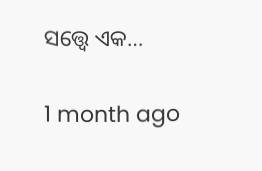ସତ୍ତ୍ୱେ ଏକ…

1 month ago